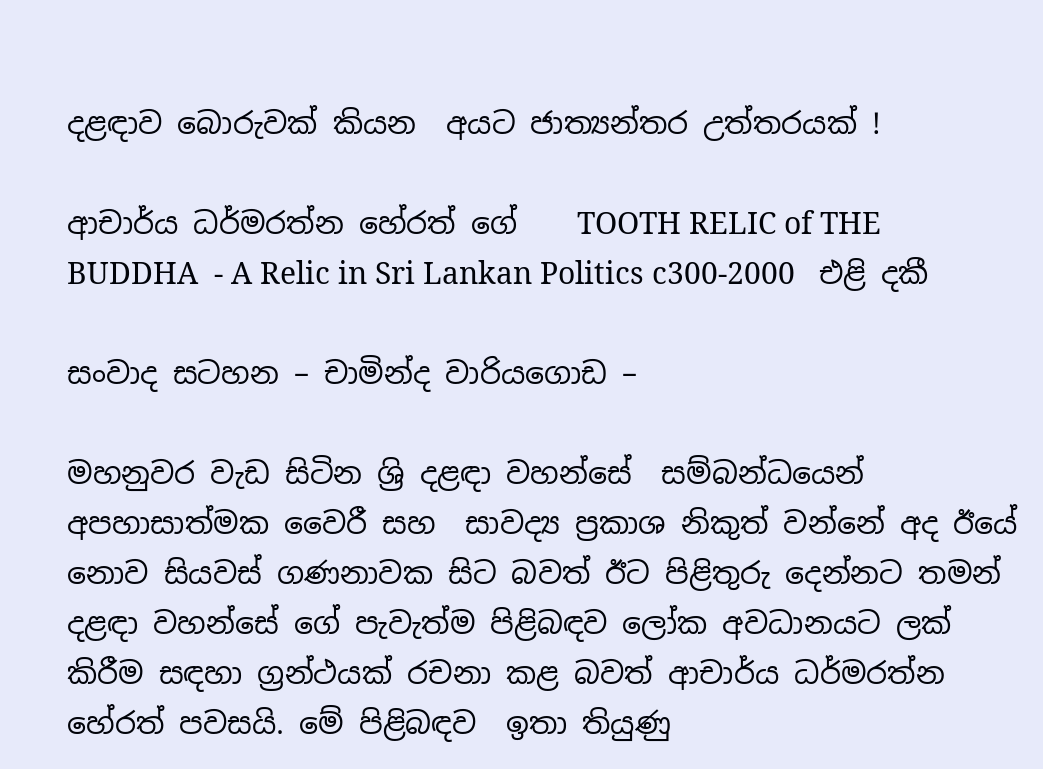දළඳාව බොරුවක් කියන  අයට ජාත්‍යන්තර උත්තරයක් !

ආචාර්ය ධර්මරත්න හේරත් ගේ    TOOTH RELIC of THE BUDDHA  - A Relic in Sri Lankan Politics c300-2000   එළි දකී

සංවාද සටහන – චාමින්ද වාරියගොඩ –

මහනුවර වැඩ සිටින ශ්‍රි දළඳා වහන්සේ  සම්බන්ධයෙන් අපහාසාත්මක වෛරී සහ  සාවද්‍ය ප්‍රකාශ නිකුත් වන්නේ අද ඊයේ  නොව සියවස් ගණනාවක සිට බවත් ඊට පිළිතුරු දෙන්නට තමන් දළඳා වහන්සේ ගේ පැවැත්ම පිළිබඳව ලෝක අවධානයට ලක් කිරීම සඳහා ග්‍රන්ථයක් රචනා කළ බවත් ආචාර්ය ධර්මරත්න හේරත් පවසයි. මේ පිළිබඳව  ඉතා තියුණු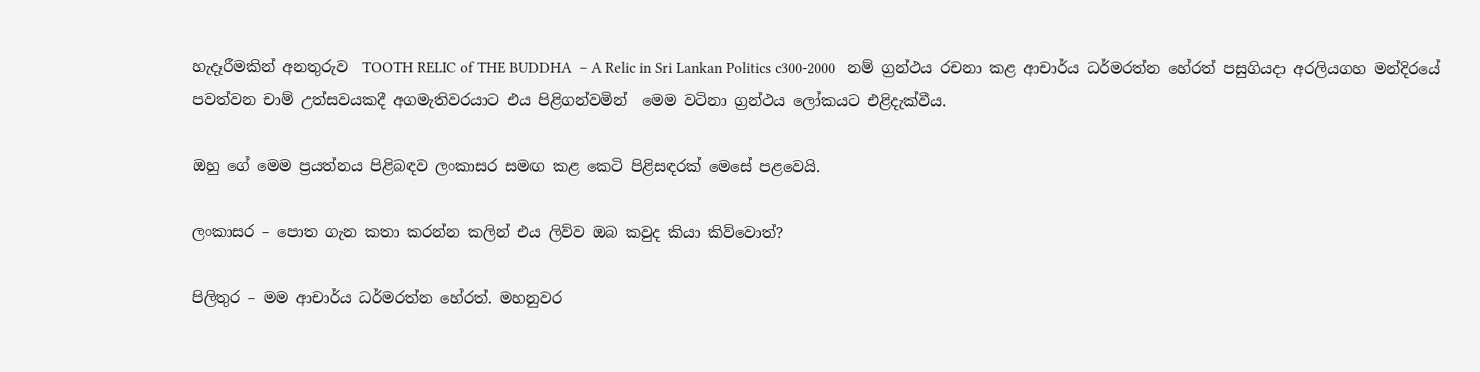හැදෑරීමකින් අනතුරුව  TOOTH RELIC of THE BUDDHA  – A Relic in Sri Lankan Politics c300-2000   නම් ග්‍රන්ථය රචනා කළ ආචාර්ය ධර්මරත්න හේරත් පසුගියදා අරලියගහ මන්දිරයේ පවත්වන චාම් උත්සවයකදී අගමැතිවරයාට එය පිළිගන්වමින්  මෙම වටිනා ග්‍රන්ථය ලෝකයට එළිදැක්වීය.

ඔහු ගේ මෙම ප්‍රයත්නය පිළිබඳව ලංකාසර සමඟ කළ කෙටි පිළිසඳරක් මෙසේ පළවෙයි.

ලංකාසර – පොත ගැන කතා කරන්න කලින් එය ලිව්ව ඔබ කවුද කියා කිව්වොත්?

පිලිතුර – මම ආචාර්ය ධර්මරත්න හේරත්. මහනුවර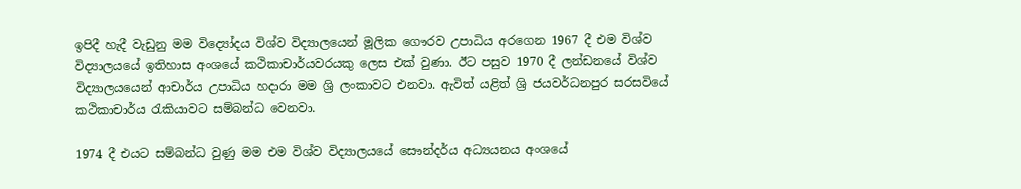ඉපිදී හැදී වැඩුනු මම විද්‍යෝදය විශ්ව විද්‍යාලයෙන් මූලික ගෞරව උපාධිය අරගෙන 1967 දී එම විශ්ව විද්‍යාලයයේ ඉතිහාස අංශයේ කථිකාචාර්යවරයකු ලෙස එක් වුණා. ඊට පසුව 1970 දී ලන්ඩනයේ විශ්ව විද්‍යාලයයෙන් ආචාර්ය උපාධිය හදාරා මම ශ්‍රි ලංකාවට එනවා. ඇවිත් යළිත් ශ්‍රි ජයවර්ධනපුර සරසවියේ කථිකාචාර්ය රැකියාවට සම්බන්ධ වෙනවා.

1974 දී එයට සම්බන්ධ වුණු මම එම විශ්ව විද්‍යාලයයේ සෞන්දර්ය අධ්‍යයනය අංශයේ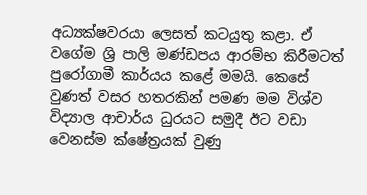අධ්‍යක්ෂවරයා ලෙසත් කටයුතු කළා. ඒ වගේම ශ්‍රි පාලි මණ්ඩපය ආරම්භ කිරීමටත් පුරෝගාමී කාර්යය කළේ මමයි. කෙසේ වුණත් වසර හතරකින් පමණ මම විශ්ව විද්‍යාල ආචාර්ය ධුරයට සමුදී ඊට වඩා වෙනස්ම ක්ෂේත්‍රයක් වුණු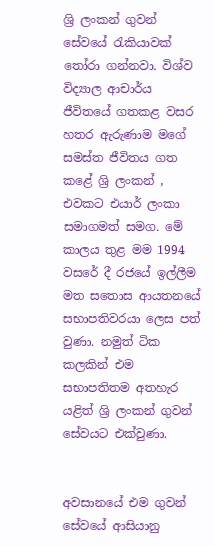ශ්‍රි ලංකන් ගුවන් සේවයේ රැකියාවක් තෝරා ගන්නවා. විශ්ව විද්‍යාල ආචාර්ය ජීවිතයේ ගතකළ වසර හතර ඇරුණාම මගේ සමස්ත ජීවිතය ගත කළේ ශ්‍රි ලංකන් ,   එවකට එයාර් ලංකා සමාගමත් සමග. මේ කාලය තුළ මම 1994 වසරේ දී රජයේ ඉල්ලීම මත සතොස ආයතනයේ සභාපතිවරයා ලෙස පත් වුණා. නමුත් ටික කලකින් එම සභාපතිතම අතහැර යළිත් ශ්‍රි ලංකන් ගුවන් සේවයට එක්වුණා.


අවසානයේ එම ගුවන් සේවයේ ආසියානු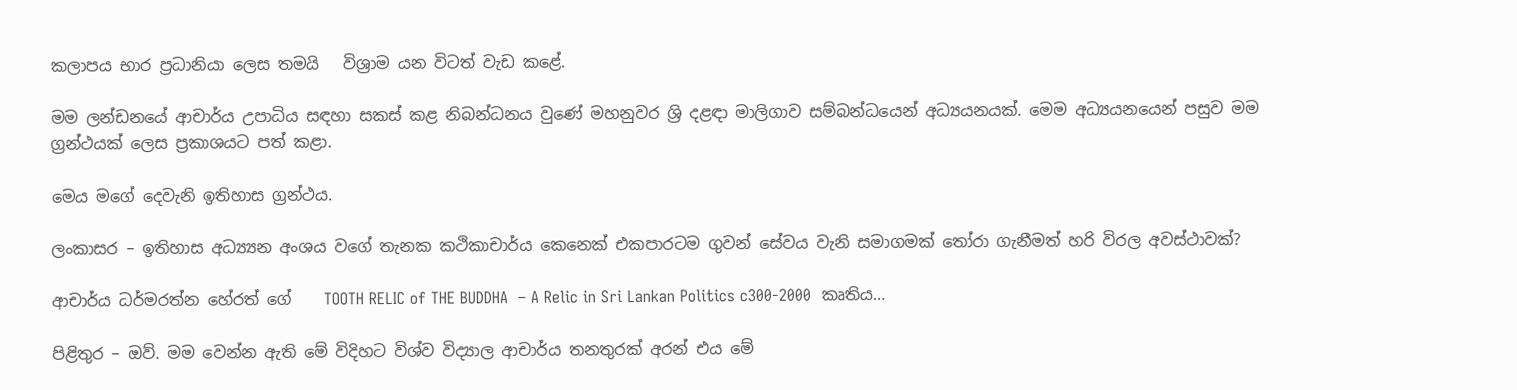කලාපය භාර ප්‍රධානියා ලෙස තමයි   විශ්‍රාම යන විටත් වැඩ කළේ.

මම ලන්ඩනයේ ආචාර්ය උපාධිය සඳහා සකස් කළ නිබන්ධනය වුණේ මහනුවර ශ්‍රි දළඳා මාලිගාව සම්බන්ධයෙන් අධ්‍යයනයක්. මෙම අධ්‍යයනයෙන් පසුව මම ග්‍රන්ථයක් ලෙස ප්‍රකාශයට පත් කළා.

මෙය මගේ දෙවැනි ඉතිහාස ග්‍රන්ථය.

ලංකාසර – ඉතිහාස අධ්‍ය්‍යන අංශය වගේ තැනක කථිකාචාර්ය කෙනෙක් එකපාරටම ගුවන් සේවය වැනි සමාගමක් තෝරා ගැනීමත් හරි විරල අවස්ථාවක්?

ආචාර්ය ධර්මරත්න හේරත් ගේ    TOOTH RELIC of THE BUDDHA  – A Relic in Sri Lankan Politics c300-2000  කෘතිය…

පිළිතුර – ඔව්. මම වෙන්න ඇති මේ විදිහට විශ්ව විද්‍යාල ආචාර්ය තනතුරක් අරන් එය මේ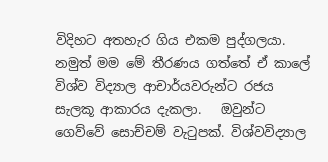විදිහට අතහැර ගිය එකම පුද්ගලයා. නමුත් මම මේ තීරණය ගත්තේ ඒ කාලේ විශ්ව විද්‍යාල ආචාර්යවරුන්ට රජය සැලකූ ආකාරය දැකලා.   ඔවුන්ට ගෙව්වේ සොච්චම් වැටුපක්. විශ්වවිද්‍යාල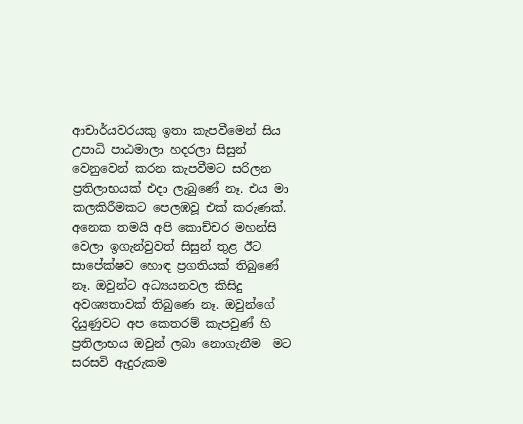ආචාර්යවරයකු ඉතා කැපවීමෙන් සිය උපාධි පාඨමාලා හදරලා සිසුන් වෙනුවෙන් කරන කැපවීමට සරිලන ප්‍රතිලාභයක් එදා ලැබුණේ නෑ. එය මා කලකිරීමකට පෙලඹවූ එක් කරුණක්. අනෙක තමයි අපි කොච්චර මහන්සි වෙලා ඉගැන්වුවත් සිසුන් තුළ ඊට සාපේක්ෂව හොඳ ප්‍රගතියක් තිබුණේ නෑ. ඔවුන්ට අධ්‍යයනවල කිසිදු අවශ්‍යතාවක් තිබුණෙ නෑ. ඔවුන්ගේ දියුණුවට අප කෙතරම් කැපවුණ් හි ප්‍රතිලාභය ඔවුන් ලබා නොගැනීම  මට සරසවි ඇදුරුකම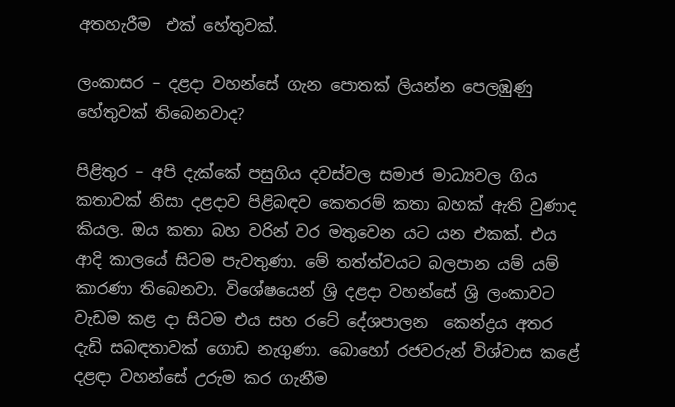අතහැරීම  එක් හේතුවක්.

ලංකාසර – දළදා වහන්සේ ගැන පොතක් ලියන්න පෙලඹුණු හේතුවක් තිබෙනවාද?

පිළිතුර – අපි දැක්කේ පසුගිය දවස්වල සමාජ මාධ්‍යවල ගිය කතාවක් නිසා දළදාව පිළිබඳව කෙතරම් කතා බහක් ඇති වුණාද කියල. ඔය කතා බහ වරින් වර මතුවෙන යට යන එකක්. එය ආදි කාලයේ සිටම පැවතුණා. මේ තත්ත්වයට බලපාන යම් යම් කාරණා තිබෙනවා. විශේෂයෙන් ශ්‍රි දළදා වහන්සේ ශ්‍රි ලංකාවට වැඩම කළ දා සිටම එය සහ රටේ දේශපාලන  කෙන්ද්‍රය අතර දැඩි සබඳතාවක් ගොඩ නැගුණා. බොහෝ රජවරුන් විශ්වාස කළේ දළඳා වහන්සේ උරුම කර ගැනීම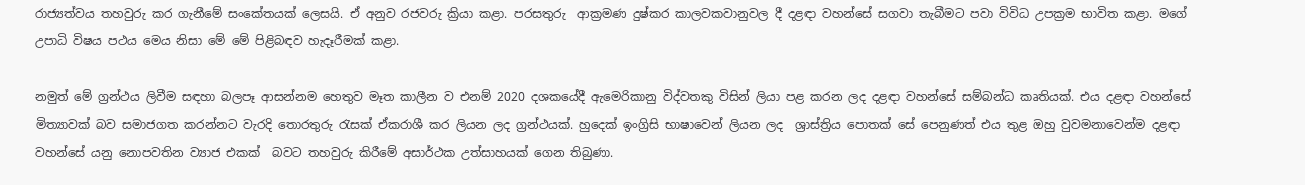රාජ්‍යත්වය තහවුරු කර ගැනීමේ සංකේතයක් ලෙසයි. ඒ අනුව රජවරු ක්‍රියා කළා. පරසතුරු  ආක්‍රමණ දුෂ්කර කාලවකවානුවල දී දළඳා වහන්සේ සගවා තැබීමට පවා විවිධ උපක්‍රම භාවිත කළා. මගේ උපාධි විෂය පථය මෙය නිසා මේ මේ පිළිබඳව හැදෑරීමක් කළා.

නමුත් මේ ග්‍රන්ථය ලිවීම සඳහා බලපෑ ආසන්නම හෙතුව මෑත කාලීන ව එනම් 2020 දශකයේදී ඇමෙරිකානු විද්වතකු විසින් ලියා පළ කරන ලද දළඳා වහන්සේ සම්බන්ධ කෘතියක්. එය දළඳා වහන්සේ මිත්‍යාවක් බව සමාජගත කරන්නට වැරදි තොරතුරු රැසක් ඒකරාශී කර ලියන ලද ග්‍රන්ථයක්. හුදෙක් ඉංග්‍රිසි භාෂාවෙන් ලියන ලද  ශ්‍රාස්ත්‍රිය පොතක් සේ පෙනුණත් එය තුළ ඔහු වුවමනාවෙන්ම දළඳා වහන්සේ යනු නොපවතින ව්‍යාජ එකක්  බවට තහවුරු කිරීමේ අසාර්ථක උත්සාහයක් ගෙන තිබුණා.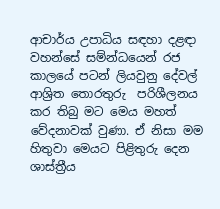ආචාර්ය උපාධිය සඳහා දළඳා වහන්සේ සම්න්ධයෙන් රජ කාලයේ පටන් ලියවුනු දේවල් ආශ්‍රිත තොරතුරු  පරිශීලනය කර තිබු මට මෙය මහත් වේදනාවක් වුණා. ඒ නිසා මම හිතුවා මෙයට පිළිතුරු දෙන ශාස්ත්‍රීය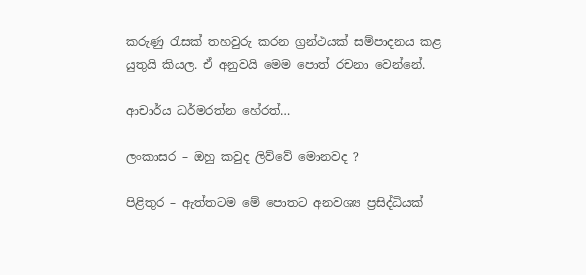කරුණු රැසක් තහවුරු කරන ග්‍රන්ථයක් සම්පාදනය කළ යුතුයි කියල. ඒ අනුවයි මෙම පොත් රචනා වෙන්නේ.

ආචාර්ය ධර්මරත්න හේරත්…

ලංකාසර – ඔහු කවුද ලිව්වේ මොනවද ?

පිළිතුර – ඇත්තටම මේ පොතට අනවශ්‍ය ප්‍රසිද්ධියක්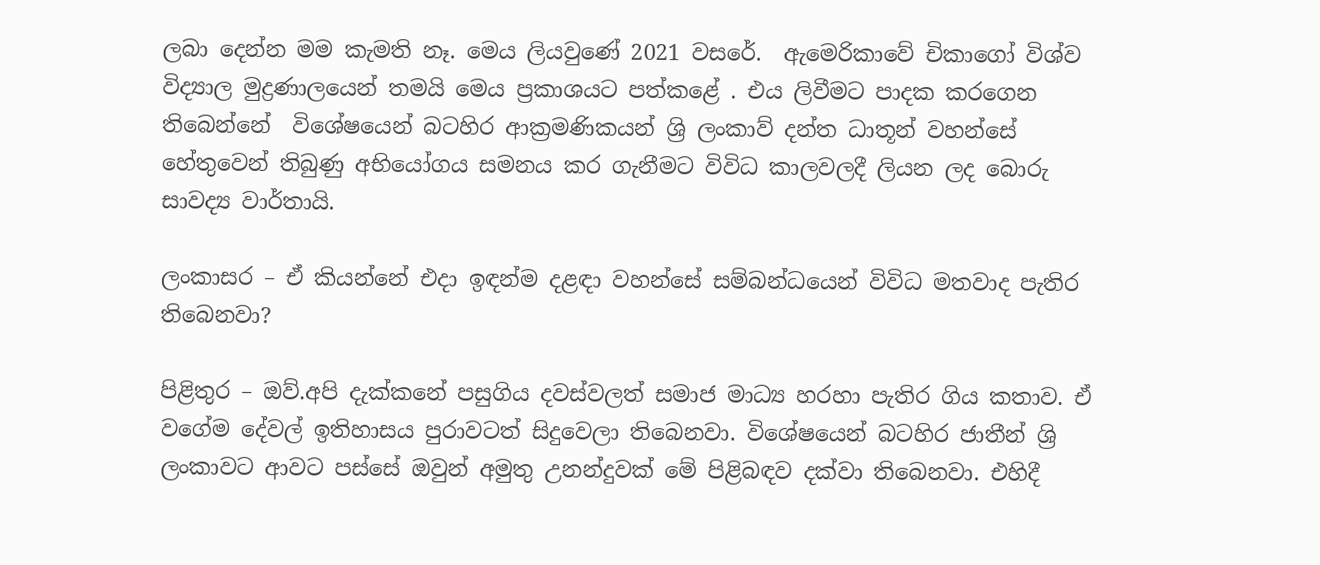ලබා දෙන්න මම කැමති නෑ. මෙය ලියවුණේ 2021 වසරේ.  ඇමෙරිකාවේ චිකාගෝ විශ්ව විද්‍යාල මුද්‍රණාලයෙන් තමයි මෙය ප්‍රකාශයට පත්කළේ . එය ලිවීමට පාදක කරගෙන තිබෙන්නේ  විශේෂයෙන් බටහිර ආක්‍රමණිකයන් ශ්‍රි ලංකාව් දන්ත ධාතූන් වහන්සේ හේතුවෙන් තිබුණු අභියෝගය සමනය කර ගැනීමට විවිධ කාලවලදී ලියන ලද බොරු සාවද්‍ය වාර්තායි.

ලංකාසර – ඒ කියන්නේ එදා ඉඳන්ම දළඳා වහන්සේ සම්බන්ධයෙන් විවිධ මතවාද පැතිර තිබෙනවා?

පිළිතුර – ඔව්.අපි දැක්කනේ පසුගිය දවස්වලත් සමාජ මාධ්‍ය හරහා පැතිර ගිය කතාව. ඒ වගේම දේවල් ඉතිහාසය පුරාවටත් සිදුවෙලා තිබෙනවා. විශේෂයෙන් බටහිර ජාතීන් ශ්‍රි ලංකාවට ආවට පස්සේ ඔවුන් අමුතු උනන්දුවක් මේ පිළිබඳව දක්වා තිබෙනවා. එහිදී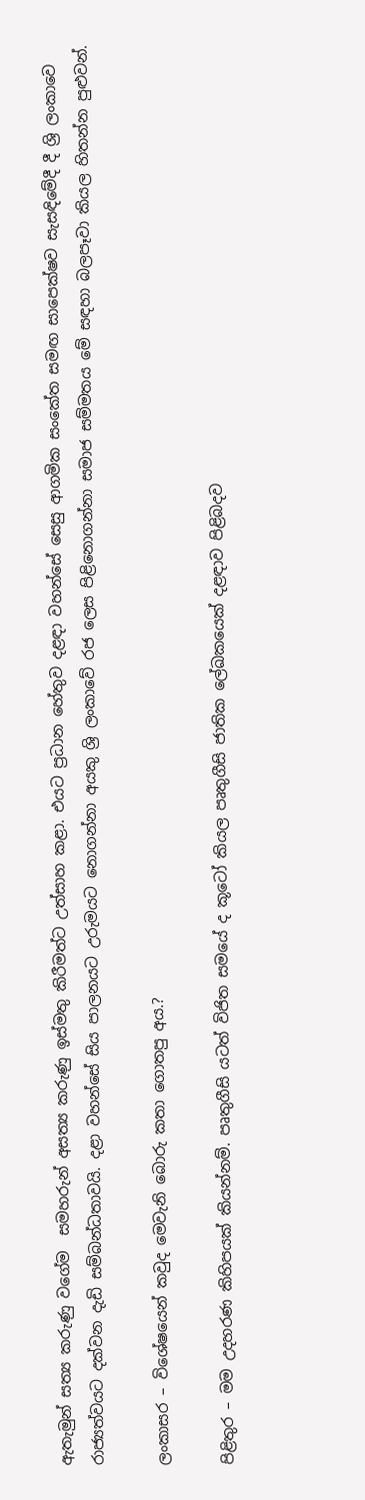ඇතැමුන් සත්‍ය කරුණු වගේම  සමහරුන් අසත්‍ය කරුණු ඉස්මතු කිරීමත්ට උත්සාහ කළා. එයට ප්‍රධාන හේතුව දළඳා වහන්සේ සෙසු ආගමික සංකේත සමඟ සාපෙක්ෂව සැසඳිමේදී දී ශ්‍රි ලංකාවෙ රාජ්‍යත්වයට දක්වන දැඩි සම්බන්ධතාවයි. දළා වහන්සේ සිය පාලනයට උරුමයට නොගන්නා අයකු ශ්‍රි ලංකාවේ රජ ලෙස පිළිනොගන්නා සමාජ සම්මතය මේ සඳහා බලපෑවා කියල හිතන්න පුළුවන්.

ලංකාසර – විශේෂයෙන් කවුද මෙවැනි බොරු කතා ගොතපු අය.?

පිළිතුර – මම උදහරණ කිහිපයක් කියන්නම්. පෘතුගීසි යටත් විජිත සමයේ ද කූටෝ කියල පෘතුගීසි ජාතික ලේඛකයෙක් දළඳාව පිළිබදව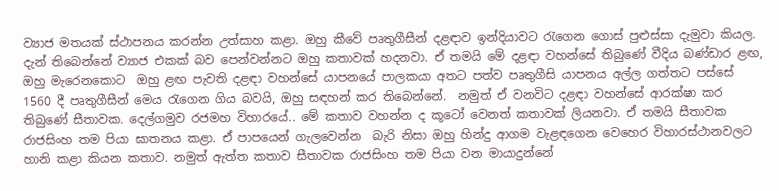ව්‍යාජ මතයක් ස්ථාපනය කරන්න උත්සාහ කළා. ඔහු කීවේ පෘතුගීසීන් දළඳාව ඉන්දියාවට රැගෙන ගොස් පුළුස්සා දැමුවා කියල. දැන් තිබෙන්නේ ව්‍යාජ එකක් බව පෙන්වන්නට ඔහු කතාවක් හදනවා. ඒ තමයි මේ දළඳා වහන්සේ තිබුණේ වීදිය බණ්ඩාර ළඟ, ඔහු මැරෙනකොට  ඔහු ළඟ පැවති දළඳා වහන්සේ යාපනයේ පාලකයා අතට පත්ව පෘතුගීසි යාපනය අල්ල ගත්තට පස්සේ 1560 දී පෘතුගීසීන් මෙය රැගෙන ගිය බවයි, ඔහු සඳහන් කර තිබෙන්නේ.  නමුත් ඒ වනවිට දළඳා වහන්සේ ආරක්ෂා කර තිබුණේ සීතාවක. දෙල්ගමුව රජමහ විහාරයේ.. මේ කතාව වහන්න ද කූටෝ වෙනත් කතාවක් ලියනවා. ඒ තමයි සීතාවක රාජසිංහ තම පියා ඝාතනය කළා. ඒ පාපයෙන් ගැලවෙන්න  බැරි නිසා ඔහු හින්දු ආගම වැළඳගෙන වෙහෙර විහාරස්ථානවලට හානි කළා කියන කතාව. නමුත් ඇත්ත කතාව සීතාවක රාජසිංහ තම පියා වන මායාදුන්නේ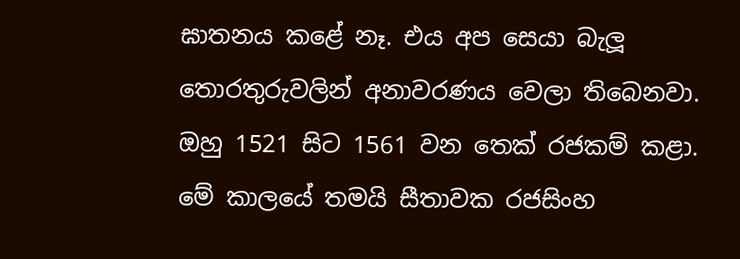ඝාතනය කළේ නෑ. එය අප සෙයා බැලූ තොරතුරුවලින් අනාවරණය වෙලා තිබෙනවා. ඔහු 1521 සිට 1561 වන තෙක් රජකම් කළා. මේ කාලයේ තමයි සීතාවක රජසිංහ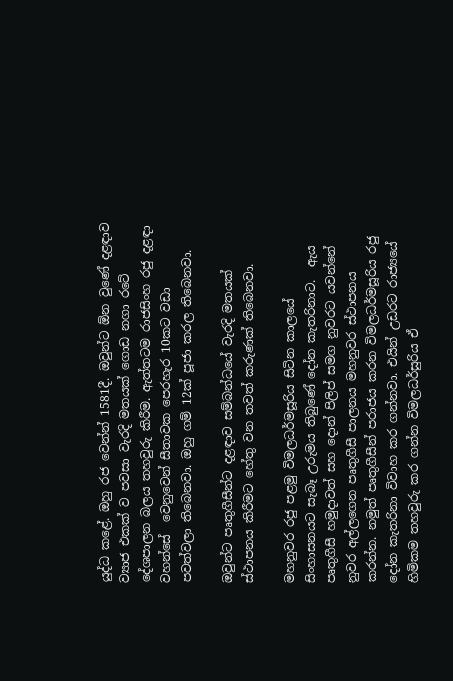යුද්ධ කළේ. ඔහු රජ වෙන්න් 1581දී. ඔවුන්ට ඕන වුණේ දළඳාව ව්‍යාජ එකක් ව පවසා වැරදි මතයක් ගොඩ නගා රටේ දේශපාලන බලය තහවුරු කිරීම. ඇත්තටම රාජසිංහ රජු දළඳා වහන්සේ  වෙනුවෙන් සීතාවක පෙරහැර 10කට වඩා  පවත්වලා තිබෙනවා. ඔහු ගම් 12ක් පූජා කරල තිබෙනවා.

ඔවුන්ට පෘතුගීසීන්ට දළඳාව සම්බන්ධයේ වැරදි මතයක් ස්ථාපනය කිරීමට හේතු වන තවත් කරුණක් තිබෙනවා.

මහනුවර රජු පළමු විමලධර්මසූරිය සිටින කාලයේ සිංහාසනයට සැබෑ උරුමය තිබුණේ දෝන කැතරිනාට.  ඇය පෘතුගීසී හමුදාවත් සහ දොන් පිලිප් සමග නුවරට යවන්නේ නුවර අල්ලගෙන පෘතුගීසී පාලනය මහනුවර ස්ථාපනය කරන්න. නමුත් පෘතුගීසීන් පරාජය කරන විමලධර්මසූරිය රජු දෝන කැතරිනා විවාහ කර ගන්නවා. එයින් උඩරට රාජ්‍යයේ  හිමිකම තහවුරු කර ගන්න විමලධර්සුරිය ඒ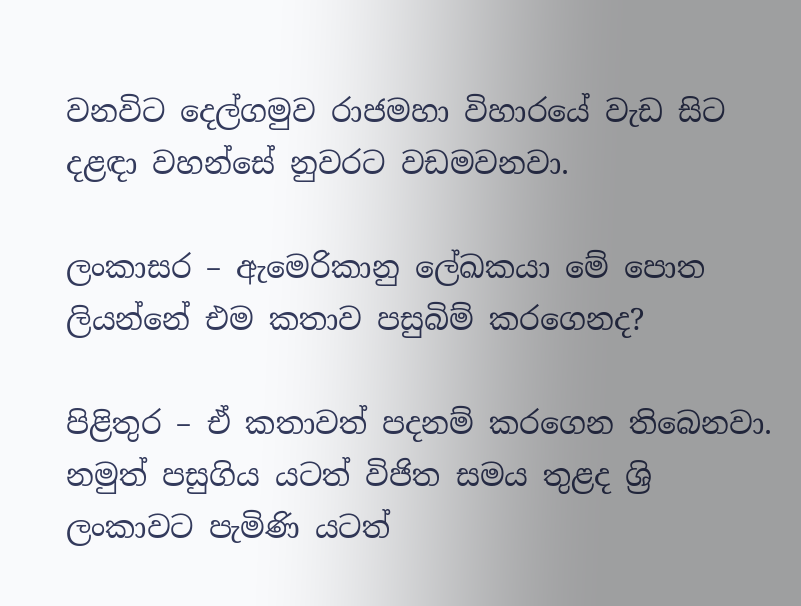වනවිට දෙල්ගමුව රාජමහා විහාරයේ වැඩ සිට දළඳා වහන්සේ නුවරට වඩමවනවා.

ලංකාසර – ඇමෙරිකානු ලේඛකයා මේ පොත ලියන්නේ එම කතාව පසුබිම් කරගෙනද?

පිළිතුර – ඒ කතාවත් පදනම් කරගෙන තිබෙනවා. නමුත් පසුගිය යටත් විජිත සමය තුළද ශ්‍රි ලංකාවට පැමිණි යටත්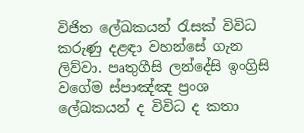විජිත ලේඛකයන් රැසක් විවිධ කරුණු දළඳා වහන්සේ ගැන ලිව්වා. පෘතුගීසි ලන්දේසි ඉංග්‍රිසි වගේම ස්පාඤ්ඤ ප්‍රංශ ලේඛකයන් ද විවිධ ද කතා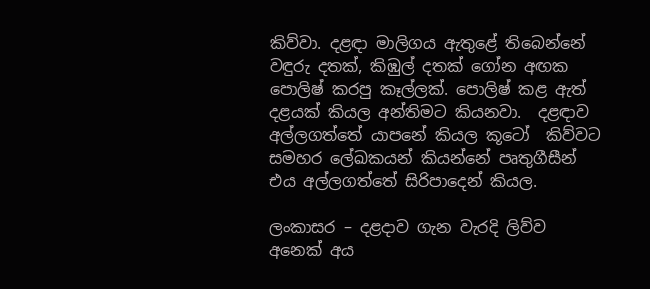කිව්වා. දළඳා මාලිගය ඇතුළේ තිබෙන්නේ  වඳුරු දතක්, කිඹුල් දතක් ගෝන අඟක පොලිෂ් කරපු කෑල්ලක්. පොලිෂ් කළ ඇත් දළයක් කියල අන්තිමට කියනවා.  දළඳාව අල්ලගත්තේ යාපනේ කියල කූටෝ  කිව්වට සමහර ලේඛකයන් කියන්නේ පෘතුගීසීන් එය අල්ලගත්තේ සිරිපාදෙන් කියල.

ලංකාසර – දළදාව ගැන වැරදි ලිව්ව අනෙක් අය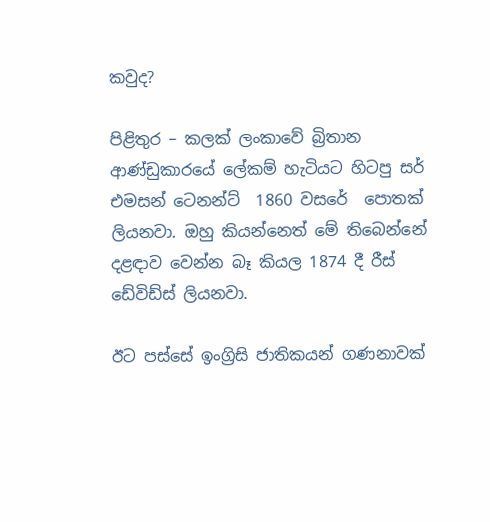කවුද?

පිළිතුර – කලක් ලංකාවේ බ්‍රිතාන ආණ්ඩුකාරයේ ලේකම් හැටියට හිටපු සර් එමසන් ටෙනන්ට්  1860 වසරේ  පොතක් ලියනවා. ඔහු කියන්නෙත් මේ තිබෙන්නේ දළඳාව වෙන්න බෑ කියල 1874 දී රීස් ඩේවිඩ්ස් ලියනවා.

ඊට පස්සේ ඉංග්‍රිසි ජාතිකයන් ගණනාවක්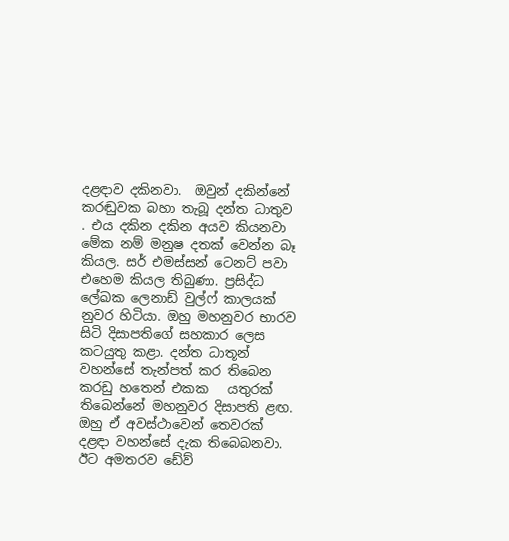දළඳාව දකිනවා.  ඔවුන් දකින්නේ කරඬුවක බහා තැබූ දන්ත ධාතුව . එය දකින දකින අයව කියනවා මේක නම් මනුෂ දතක් වෙන්න බෑ කියල. සර් එමස්සන් ටෙනට් පවා එහෙම කියල තිබුණා. ප්‍රසිද්ධ ලේඛක ලෙනාඩ් වුල්ෆ් කාලයක් නුවර හිටියා. ඔහු මහනුවර භාරව සිටි දිසාපතිගේ සහකාර ලෙස කටයුතු කළා. දන්ත ධාතූන් වහන්සේ තැන්පත් කර තිබෙන කරඩු හතෙන් එකක   යතුරක් තිබෙන්නේ මහනුවර දිසාපති ළඟ. ඔහු ඒ අවස්ථාවෙන් තෙවරක් දළඳා වහන්සේ දැක තිබෙබනවා. ඊට අමතරව ඩේව්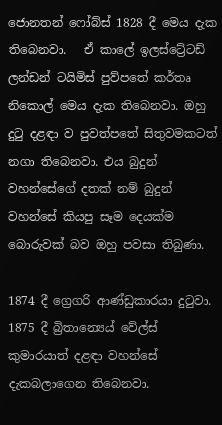ජොනතන් ෆෝබ්ස් 1828 දී මෙය දැක තිබෙනවා.   ඒ කාලේ ඉලස්ට්‍රේටඩ් ලන්ඩන් ටයිමිස් පුව්පතේ කර්තෘ නිකොල් මෙය දැක තිබෙනවා. ඔහු දුටු දළඳා ව පුවත්පතේ සිතුවමකටත් නගා තිබෙනවා. එය බුදුන් වහන්සේගේ දතක් නම් බුදුන් වහන්සේ කියපු සෑම දෙයක්ම බොරුවක් බව ඔහු පවසා තිබුණා.

1874 දී ග්‍රෙගරි ආණ්ඩුකාරයා දුටුවා.  1875 දී බ්‍රිතාන්‍යෙය් වේල්ස් කුමාරයාත් දළඳා වහන්සේ දැකබලාගෙන තිබෙනවා.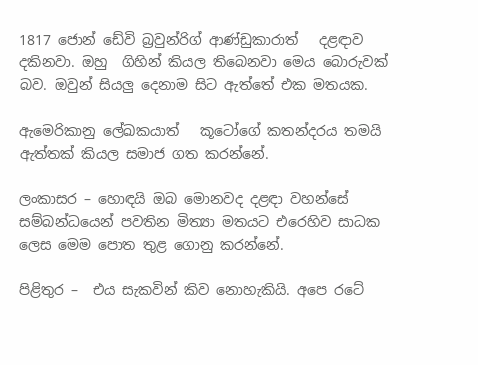1817 ජොන් ඩේවි බ්‍රවුන්රිග් ආණ්ඩුකාරාත්   දළඳාව දකිනවා. ඔහු  ගිහින් කියල තිබෙනවා මෙය බොරුවක් බව. ඔවුන් සියලු දෙනාම සිට ඇත්තේ එක මතයක.

ඇමෙරිකානු ලේඛකයාත්   කූටෝගේ කතන්දරය තමයි ඇත්තක් කියල සමාජ ගත කරන්නේ.

ලංකාසර – හොඳයි ඔබ මොනවද දළඳා වහන්සේ සම්බන්ධයෙන් පවතින මිත්‍යා මතයට එරෙහිව සාධක ලෙස මෙම පොත තුළ ගොනු කරන්නේ.

පිළිතුර –  එය සැකවින් කිව නොහැකියි. අපෙ රටේ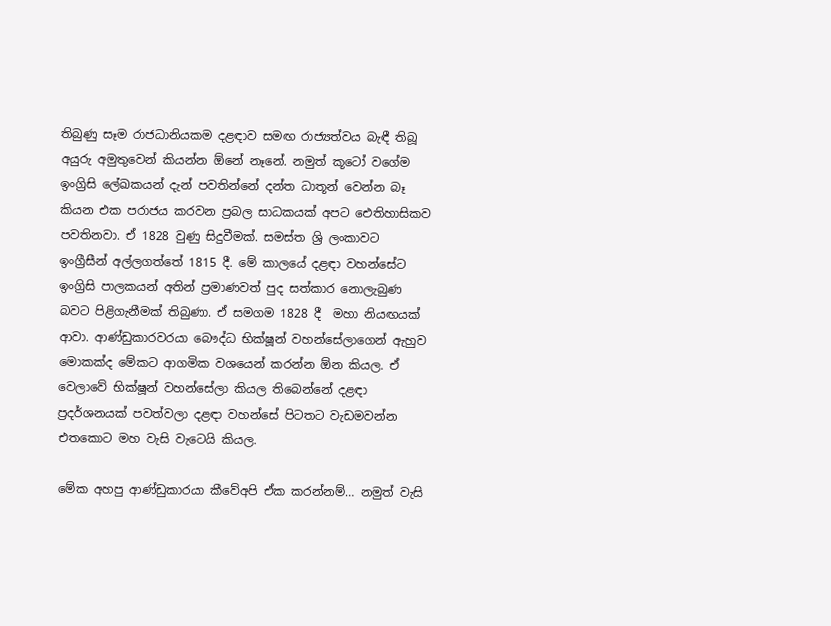තිබුණු සෑම රාජධානියකම දළඳාව සමඟ රාජ්‍යත්වය බැඳී තිබූ අයුරු අමුතුවෙන් කියන්න ඕනේ නෑනේ. නමුත් කූටෝ වගේම ඉංග්‍රිසි ලේඛකයන් දැන් පවතින්නේ දන්ත ධාතූන් වෙන්න බෑ කියන එක පරාජය කරවන ප්‍රබල සාධකයක් අපට ඓතිහාසිකව පවතිනවා. ඒ 1828 වුණු සිදුවීමක්. සමස්ත ශ්‍රි ලංකාවට  ඉංග්‍රීසීන් අල්ලගත්තේ 1815 දී. මේ කාලයේ දළඳා වහන්සේට ඉංග්‍රිසි පාලකයන් අතින් ප්‍රමාණවත් පුද සත්කාර නොලැබුණ බවට පිළිගැනීමක් තිබුණා. ඒ සමගම 1828 දී  මහා නියඟයක් ආවා. ආණ්ඩුකාරවරයා බෞද්ධ භික්ෂූන් වහන්සේලාගෙන් ඇහුව මොකක්ද මේකට ආගමික වශයෙන් කරන්න ඕන කියල. ඒ වෙලාවේ භික්ෂූන් වහන්සේලා කියල තිබෙන්නේ දළඳා ප්‍රදර්ශනයක් පවත්වලා දළඳා වහන්සේ පිටතට වැඩමවන්න එතකොට මහ වැසි වැටෙයි කියල.

මේක අහපු ආණ්ඩුකාරයා කීවේඅපි ඒක කරන්නම්… නමුත් වැසි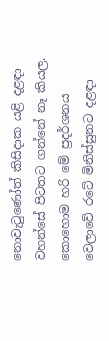නොවැටුණෝත් කිසිදාක යළි දළඳා වහන්සේ පිටතට ගන්නේ නෑ කියල. කොහොම හරි මේ ප්‍රදර්ශනය වෙලාවේ රටේ මිනිස්සුනට දළඳා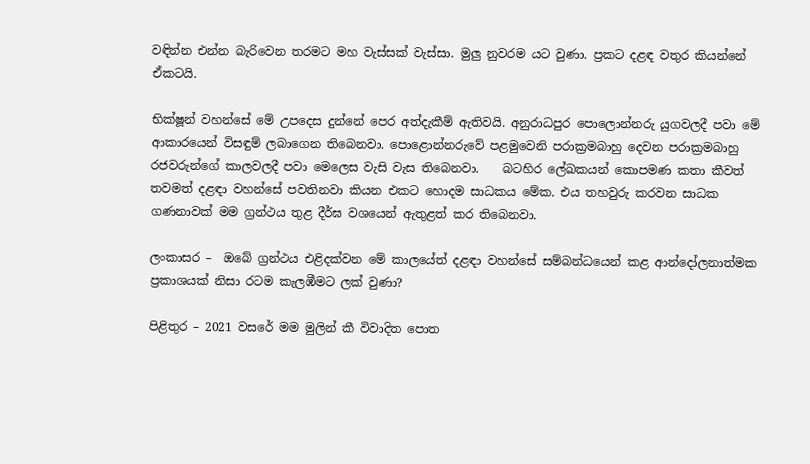වඳින්න එන්න බැරිවෙන තරමට මහ වැස්සක් වැස්සා. මුලු නුවරම යට වුණා. ප්‍රකට දළඳ වතුර කියන්නේ ඒකටයි.

භික්ෂූන් වහන්සේ මේ උපදෙස දුන්නේ පෙර අත්දැකීම් ඇතිවයි. අනුරාධපුර පොලොන්නරු යුගවලදී පවා මේ ආකාරයෙන් විසඳුම් ලබාගෙන තිබෙනවා. පොළොන්නරුවේ පළමුවෙනි පරාක්‍රමබාහු දෙවන පරාක්‍රමබාහු රජවරුන්ගේ කාලවලදී පවා මෙලෙස වැසි වැස තිබෙනවා.    බටහිර ලේඛකයන් කොපමණ කතා කීවත් තවමත් දළඳා වහන්සේ පවතිනවා කියන එකට හොදම සාධකය මේක. එය තහවුරු කරවන සාධක ගණනාවක් මම ග්‍රන්ථය තුළ දීර්ඝ වශයෙන් ඇතුළත් කර තිබෙනවා.

ලංකාසර –  ඔබේ ග්‍රන්ථය එළිදක්වන මේ කාලයේත් දළඳා වහන්සේ සම්බන්ධයෙන් කළ ආන්දෝලනාත්මක ප්‍රකාශයක් නිසා රටම කැලඹීමට ලක් වුණා?

පිළිතුර – 2021 වසරේ මම මුලින් කී විවාදිත පොත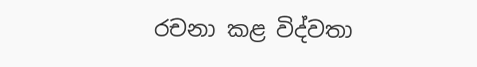රචනා කළ විද්වතා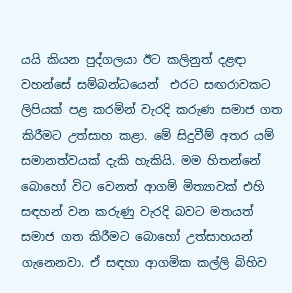යයි කියන පුද්ගලයා ඊට කලිනුත් දළඳා වහන්සේ සම්බන්ධයෙන්  එරට සඟරාවකට ලිපියක් පළ කරමින් වැරදි කරුණ සමාජ ගත කිරීමට උත්සාහ කළා. මේ සිදුවීම් අතර යම් සමානත්වයක් දැකි හැකියි. මම හිතන්නේ බොහෝ විට වෙනත් ආගම් මිත්‍යාවක් එහි සඳහන් වන කරුණු වැරදි බවට මතයත් සමාජ ගත කිරීමට බොහෝ උත්සාහයන් ගැනෙනවා. ඒ සඳහා ආගමික කල්ලි බිහිව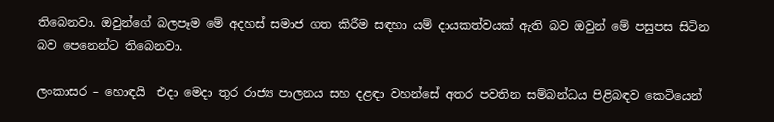තිබෙනවා. ඔවුන්ගේ බලපෑම මේ අදහස් සමාජ ගත කිරීම සඳහා යම් දායකත්වයක් ඇති බව ඔවුන් මේ පසුපස සිටින බව පෙනෙන්ට තිබෙනවා.

ලංකාසර – හොඳයි  එදා මෙදා තුර රාජ්‍ය පාලනය සහ දළඳා වහන්සේ අතර පවතින සම්බන්ධය පිළිබඳව කෙටියෙන්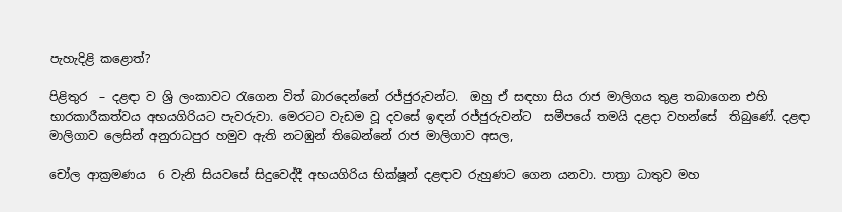පැහැදිළි කළොත්?

පිළිතුර  – දළඳා ව ශ්‍රි ලංකාවට රැගෙන විත් බාරදෙන්නේ රජ්ජුරුවන්ට.  ඔහු ඒ සඳහා සිය රාජ මාලිගය තුළ තබාගෙන එහි භාරකාරීකත්වය අභයගිරියට පැවරුවා. මෙරටට වැඩම වූ දවසේ ඉඳන් රජ්ජුරුවන්ට  සමීපයේ තමයි දළදා වහන්සේ  තිබුණේ. දළඳා මාලිගාව ලෙසින් අනුරාධපුර හමුව ඇති නටඹුන් තිබෙන්නේ රාජ මාලිගාව අසල,

චෝල ආක්‍රමණය  6 වැනි සියවසේ සිදුවෙද්දී අභයගිරිය භික්ෂූන් දළඳාව රුහුණට ගෙන යනවා. පාත්‍රා ධාතුව මහ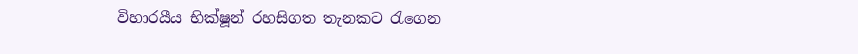විහාරයීය භික්ෂූන් රහසිගත තැනකට රැගෙන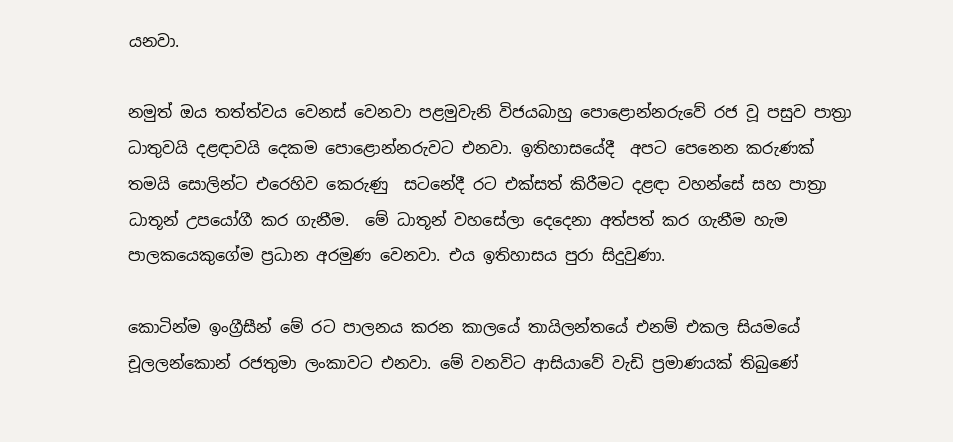යනවා.

නමුත් ඔය තත්ත්වය වෙනස් වෙනවා පළමුවැනි විජයබාහු පොළොන්නරුවේ රජ වූ පසුව පාත්‍රා ධාතුවයි දළඳාවයි දෙකම පොළොන්නරුවට එනවා. ඉතිහාසයේදී  අපට පෙනෙන කරුණක් තමයි සොලින්ට එරෙහිව කෙරුණු  සටනේදී රට එක්සත් කිරීමට දළඳා වහන්සේ සහ පාත්‍රා ධාතූන් උපයෝගී කර ගැනීම.  මේ ධාතූන් වහසේලා දෙදෙනා අත්පත් කර ගැනීම හැම පාලකයෙකුගේම ප්‍රධාන අරමුණ වෙනවා. එය ඉතිහාසය පුරා සිදුවුණා.

කොටින්ම ඉංග්‍රීසීන් මේ රට පාලනය කරන කාලයේ තායිලන්තයේ එනම් එකල සියමයේ චූලලන්කොන් රජතුමා ලංකාවට එනවා. මේ වනවිට ආසියාවේ වැඩි ප්‍රමාණයක් තිබුණේ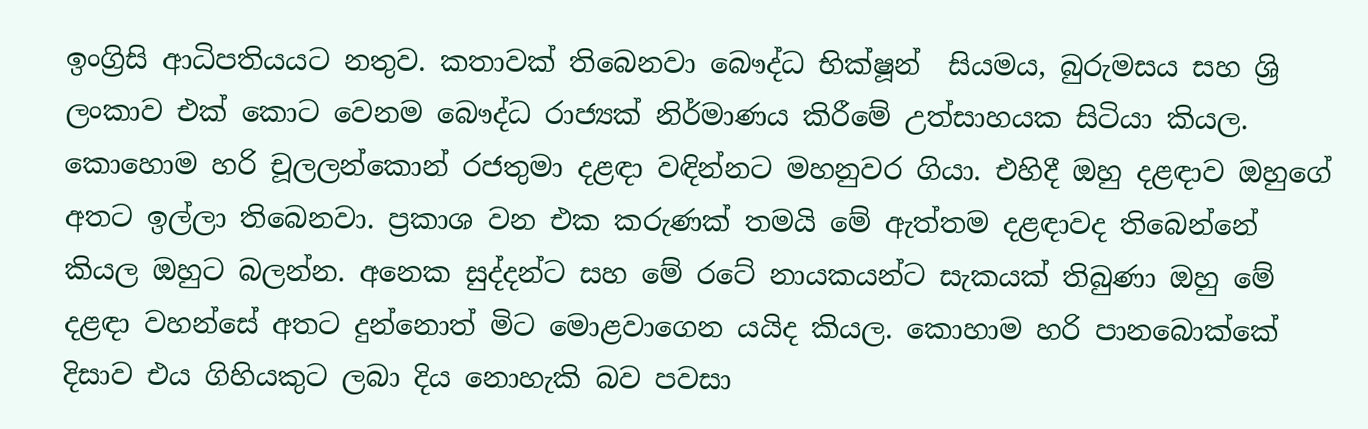ඉංග්‍රිසි ආධිපතියයට නතුව. කතාවක් තිබෙනවා බෞද්ධ භික්ෂූන්  සියමය, බුරුමසය සහ ශ්‍රි ලංකාව එක් කොට වෙනම බෞද්ධ රාජ්‍යක් නිර්මාණය කිරීමේ උත්සාහයක සිටියා කියල.  කොහොම හරි චූලලන්කොන් රජතුමා දළඳා වඳින්නට මහනුවර ගියා. එහිදී ඔහු දළඳාව ඔහුගේ අතට ඉල්ලා තිබෙනවා. ප්‍රකාශ වන එක කරුණක් තමයි මේ ඇත්තම දළඳාවද තිබෙන්නේ කියල ඔහුට බලන්න. අනෙක සුද්දන්ට සහ මේ රටේ නායකයන්ට සැකයක් තිබුණා ඔහු මේ දළඳා වහන්සේ අතට දුන්නොත් මිට මොළවාගෙන යයිද කියල. කොහාම හරි පානබොක්කේ දිසාව එය ගිහියකුට ලබා දිය නොහැකි බව පවසා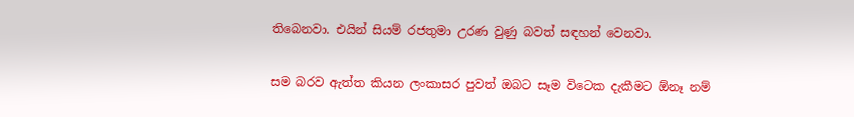තිබෙනවා. එයින් සියම් රජතුමා උරණ වුණු බවත් සඳහන් වෙනවා.

සම බරව ඇත්ත කියන ලංකාසර පුවත් ඔබට සෑම විටෙක දැකීමට ඕනෑ නම්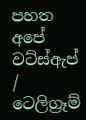පහත අපේ වට්ස්ඇප් / ටෙලිග්‍රෑම්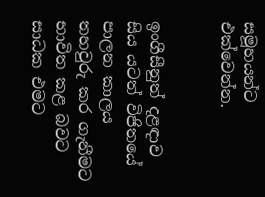සමූහයන්ට එක්වෙන්න.


ඉංගීසීනුත් දළඳාව සිය යටත් විජිතයේ පාලන කාලය තහවුරු කර ගැනීමට භාවිත කළ බවට සාධක එමට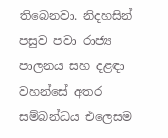තිබෙනවා. නිදහසින් පසුව පවා රාජ්‍ය පාලනය සහ දළඳා වහන්සේ අතර සම්බන්ධය එලෙසම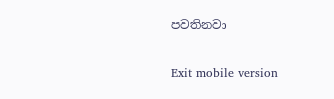පවතිනවා

Exit mobile version